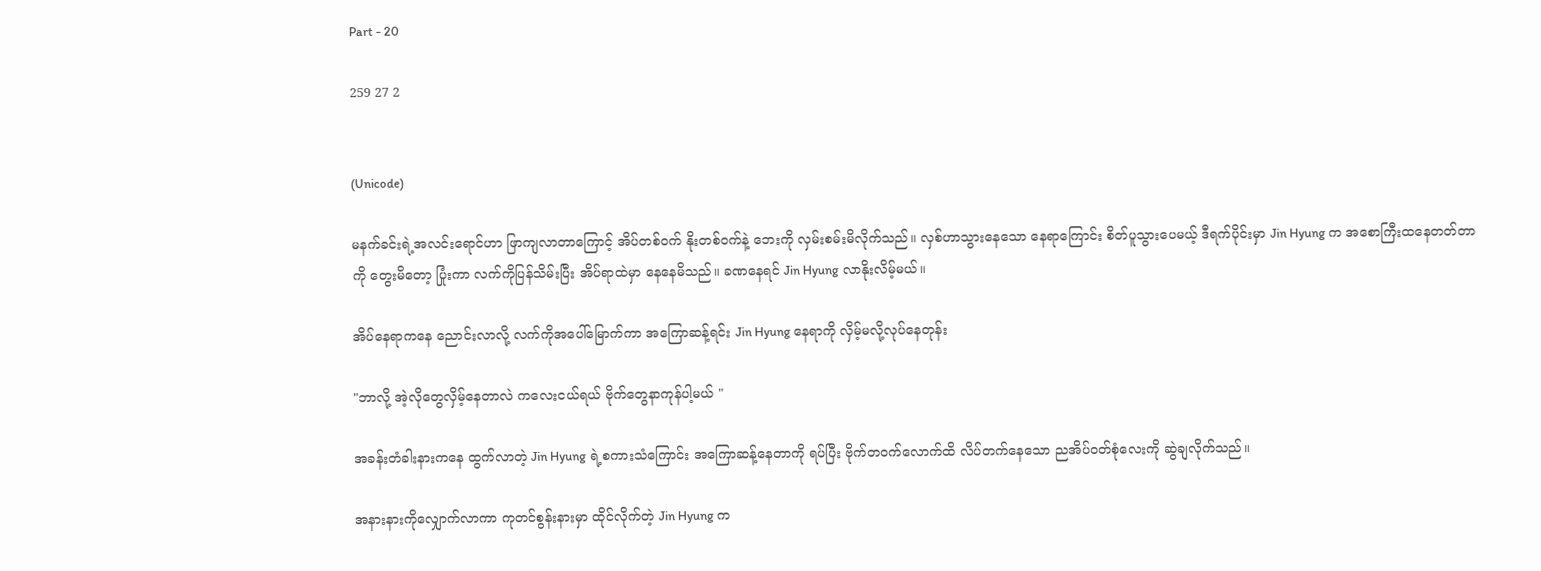Part - 20

259 27 2


(Unicode)

မနက်ခင်းရဲ့အလင်းရောင်ဟာ ဖြာကျလာတာကြောင့် အိပ်တစ်ဝက် နိုးတစ်ဝက်နဲ့ ဘေးကို လှမ်းစမ်းမိလိုက်သည်။ လှစ်ဟာသွားနေသော နေရာကြောင်း စိတ်ပူသွားပေမယ့် ဒီရက်ပိုင်းမှာ Jin Hyung က အစောကြီးထနေတတ်တာကို တွေးမိတော့ ပြုံးကာ လက်ကိုပြန်သိမ်းပြီး အိပ်ရာထဲမှာ နေနေမိသည်။ ခဏနေရင် Jin Hyung လာနိုးလိမ့်မယ်။

အိပ်နေရာကနေ ညောင်းလာလို့ လက်ကိုအပေါ်မြောက်ကာ အကြောဆန့်ရင်း Jin Hyung နေရာကို လှိမ့်မလို့လုပ်နေတုန်း

"ဘာလို့ အဲ့လိုတွေလှိမ့်နေတာလဲ ကလေးငယ်ရယ် ဗိုက်တွေနာကုန်ပါ့မယ် "

အခန်းတံခါးနားကနေ ထွက်လာတဲ့ Jin Hyung ရဲ့စကားသံကြောင်း အကြောဆန့်နေတာကို ရပ်ပြီး ဗိုက်တဝက်လောက်ထိ လိပ်တက်နေသော ညအိပ်ဝတ်စုံလေးကို ဆွဲချလိုက်သည်။

အနားနားကိုလျှောက်လာကာ ကုတင်စွန်းနားမှာ ထိုင်လိုက်တဲ့ Jin Hyung က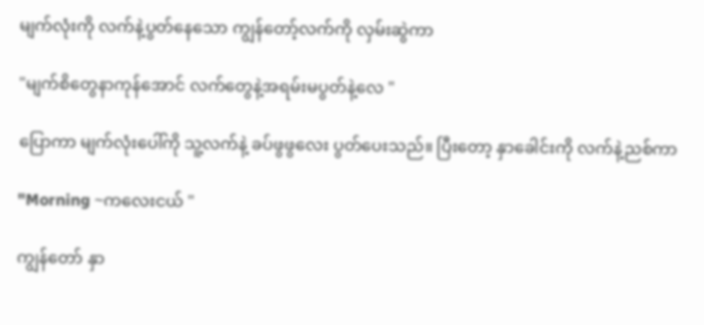မျက်လုံးကို လက်နဲ့ပွတ်နေသော ကျွန်တော့်လက်ကို လှမ်းဆွဲကာ

"မျက်စိတွေနာကုန်အောင် လက်တွေနဲ့အရမ်းမပွတ်နဲ့လေ "

ပြောကာ မျက်လုံးပေါ်ကို သူ့လက်နဲ့ ခပ်ဖွဖွလေး ပွတ်ပေးသည်။ ပြီးတော့ နှာခေါင်းကို လက်နဲ့ညစ်ကာ

"Morning ~ကလေးငယ် "

ကျွန်တော် နှာ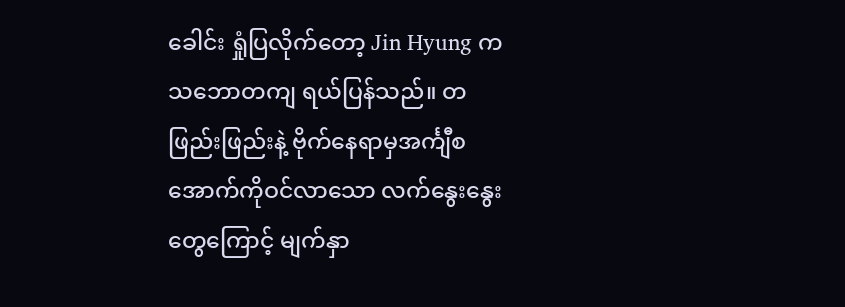ခေါင်း ရှုံပြလိုက်တော့ Jin Hyung က သဘောတကျ ရယ်ပြန်သည်။ တဖြည်းဖြည်းနဲ့ ဗိုက်နေရာမှအင်္ကျီစအောက်ကိုဝင်လာသော လက်နွေးနွေးတွေကြောင့် မျက်နှာ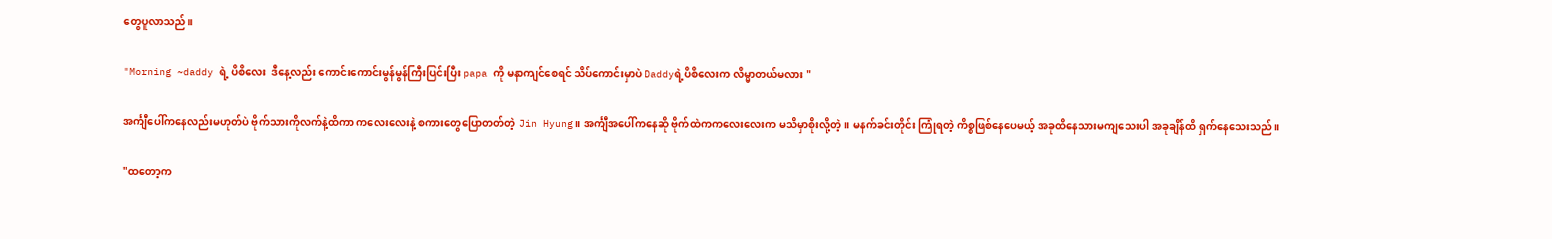တွေပူလာသည်။

"Morning ~daddy ရဲ့ ပိစိလေး  ဒီနေ့လည်း ကောင်းကောင်းမွန်မွန်ကြီးပြင်းပြီး papa ကို မနာကျင်စေရင် သိပ်ကောင်းမှာပဲ Daddyရဲ့ပိစိလေးက လိမ္မာတယ်မလား "

အင်္ကျီပေါ်ကနေလည်းမဟုတ်ပဲ ဗိုက်သားကိုလက်နဲ့ထိကာ ကလေးလေးနဲ့ စကားတွေပြောတတ်တဲ့ Jin Hyung။ အင်္ကျီအပေါ်ကနေဆို ဗိုက်ထဲကကလေးလေးက မသိမှာစိုးလို့တဲ့။ မနက်ခင်းတိုင်း ကြုံရတဲ့ ကိစ္စဖြစ်နေပေမယ့် အခုထိနေသားမကျသေးပါ အခုချိန်ထိ ရှက်နေသေးသည်။

"ထတော့က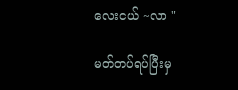လေးငယ် ~လာ "

မတ်တပ်ရပ်ပြီးမှ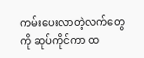ကမ်းပေးလာတဲ့လက်တွေကို ဆုပ်ကိုင်ကာ ထ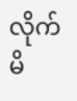လိုက်မိ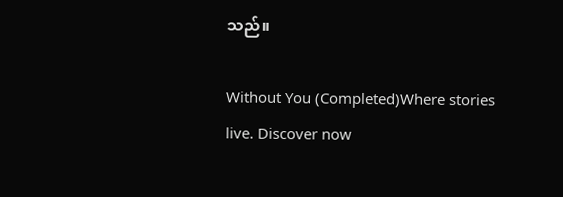သည်။

Without You (Completed)Where stories live. Discover now